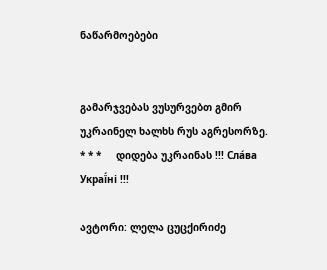ნაწარმოებები


გამარჯვებას ვუსურვებთ გმირ უკრაინელ ხალხს რუს აგრესორზე.     * * *     დიდება უკრაინას !!! Сла́ва Украї́ні !!!

ავტორი: ლელა ცუცქირიძე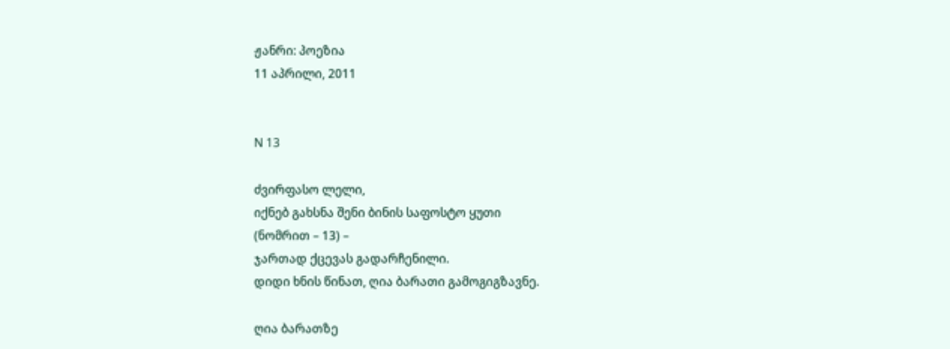ჟანრი: პოეზია
11 აპრილი, 2011


N 13

ძვირფასო ლელი,
იქნებ გახსნა შენი ბინის საფოსტო ყუთი
(ნომრით – 13) –
ჯართად ქცევას გადარჩენილი.
დიდი ხნის წინათ, ღია ბარათი გამოგიგზავნე.

ღია ბარათზე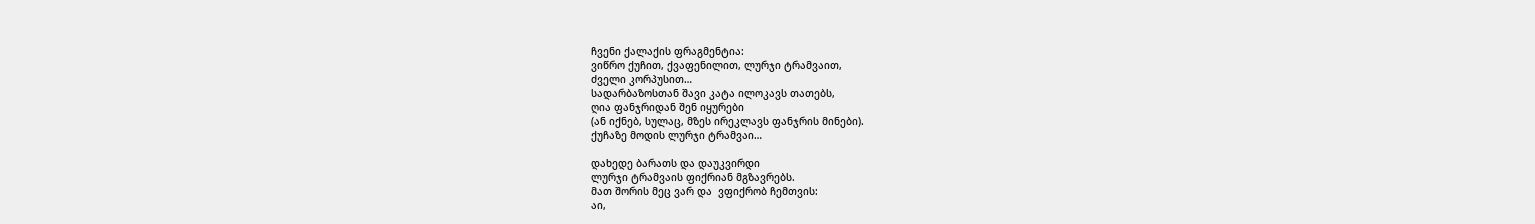ჩვენი ქალაქის ფრაგმენტია:
ვიწრო ქუჩით, ქვაფენილით, ლურჯი ტრამვაით,
ძველი კორპუსით…
სადარბაზოსთან შავი კატა ილოკავს თათებს,
ღია ფანჯრიდან შენ იყურები
(ან იქნებ, სულაც, მზეს ირეკლავს ფანჯრის მინები).
ქუჩაზე მოდის ლურჯი ტრამვაი…

დახედე ბარათს და დაუკვირდი
ლურჯი ტრამვაის ფიქრიან მგზავრებს.
მათ შორის მეც ვარ და  ვფიქრობ ჩემთვის:
აი,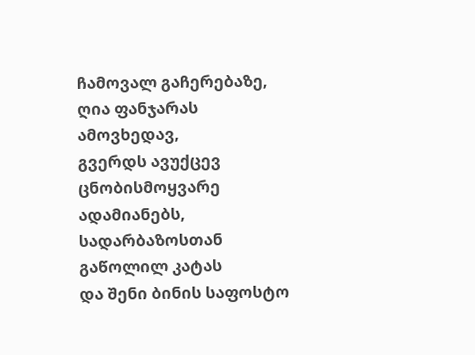ჩამოვალ გაჩერებაზე,
ღია ფანჯარას ამოვხედავ,
გვერდს ავუქცევ ცნობისმოყვარე ადამიანებს,
სადარბაზოსთან გაწოლილ კატას
და შენი ბინის საფოსტო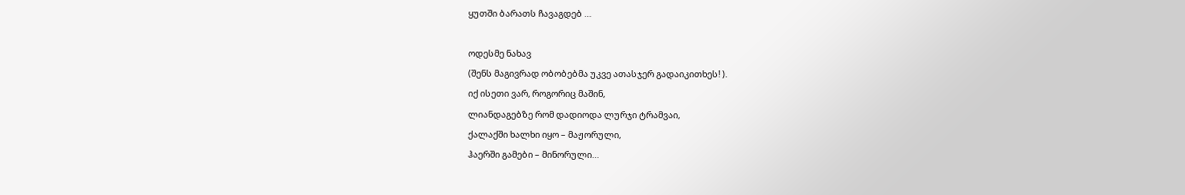ყუთში ბარათს ჩავაგდებ …

ოდესმე ნახავ
(შენს მაგივრად ობობებმა უკვე ათასჯერ გადაიკითხეს! ).
იქ ისეთი ვარ, როგორიც მაშინ,
ლიანდაგებზე რომ დადიოდა ლურჯი ტრამვაი,
ქალაქში ხალხი იყო – მაჟორული,
ჰაერში გამები – მინორული…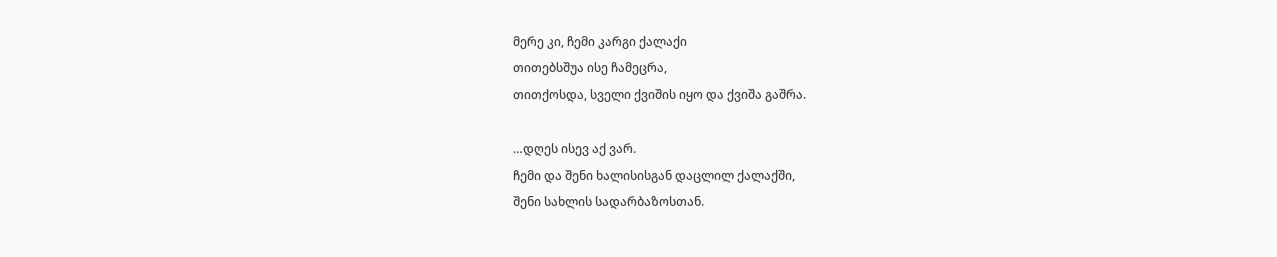მერე კი, ჩემი კარგი ქალაქი
თითებსშუა ისე ჩამეცრა,
თითქოსდა, სველი ქვიშის იყო და ქვიშა გაშრა.

…დღეს ისევ აქ ვარ.
ჩემი და შენი ხალისისგან დაცლილ ქალაქში,
შენი სახლის სადარბაზოსთან.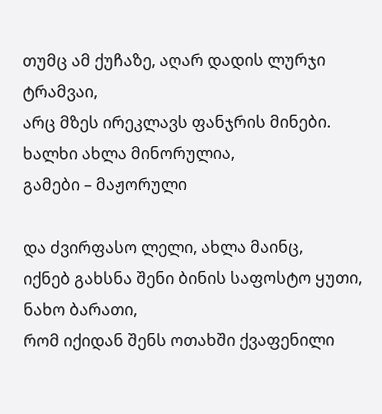თუმც ამ ქუჩაზე, აღარ დადის ლურჯი ტრამვაი,
არც მზეს ირეკლავს ფანჯრის მინები.
ხალხი ახლა მინორულია,
გამები – მაჟორული

და ძვირფასო ლელი, ახლა მაინც,
იქნებ გახსნა შენი ბინის საფოსტო ყუთი,
ნახო ბარათი,
რომ იქიდან შენს ოთახში ქვაფენილი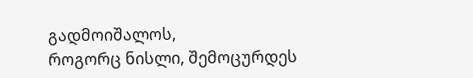გადმოიშალოს,
როგორც ნისლი, შემოცურდეს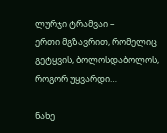ლურჯი ტრამვაი –
ერთი მგზავრით, რომელიც გეტყვის, ბოლოსდაბოლოს,
როგორ უყვარდი…

ნახე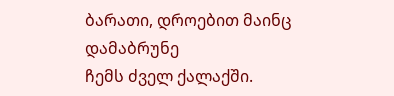ბარათი, დროებით მაინც დამაბრუნე
ჩემს ძველ ქალაქში.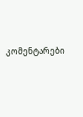კომენტარები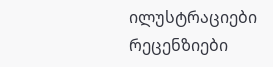ილუსტრაციები რეცენზიები